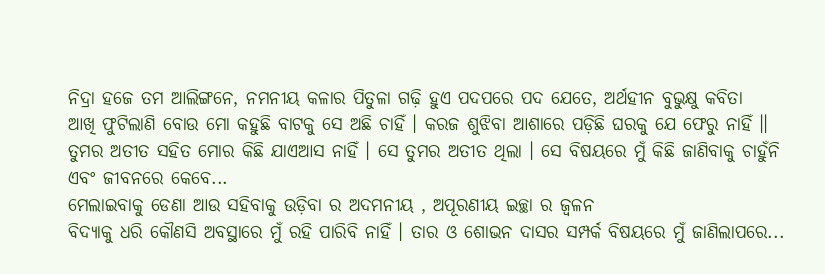ନିଦ୍ରା ହଜେ ତମ ଆଲିଙ୍ଗନେ, ନମନୀୟ କଳାର ପିତୁଳା ଗଢ଼ି ହୁଏ ପଦପରେ ପଦ ଯେତେ, ଅର୍ଥହୀନ ବୁଭୁକ୍ଷୁ କବିତା
ଆଖି ଫୁଟିଲାଣି ବୋଉ ମୋ କହୁଛି ବାଟକୁ ସେ ଅଛି ଚାହିଁ । କରଜ ଶୁଝିବା ଆଶାରେ ପଡ଼ିଛି ଘରକୁ ଯେ ଫେରୁ ନାହିଁ ॥
ତୁମର ଅତୀତ ସହିତ ମୋର କିଛି ଯାଏଆସ ନାହିଁ । ସେ ତୁମର ଅତୀତ ଥିଲା । ସେ ବିଷୟରେ ମୁଁ କିଛି ଜାଣିବାକୁ ଚାହୁଁନି ଏବଂ ଜୀବନରେ କେବେ...
ମେଲାଇବାକୁ ଡେଣା ଆଉ ସହିବାକୁ ଉଡ଼ିବା ର ଅଦମନୀୟ , ଅପୂରଣୀୟ ଇଚ୍ଛା ର ଜ୍ଵଳନ
ବିଦ୍ୟାକୁ ଧରି କୌଣସି ଅବସ୍ଥାରେ ମୁଁ ରହି ପାରିବି ନାହିଁ । ତାର ଓ ଶୋଭନ ଦାସର ସମ୍ପର୍କ ବିଷୟରେ ମୁଁ ଜାଣିଲାପରେ...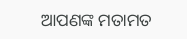ଆପଣଙ୍କ ମତାମତ